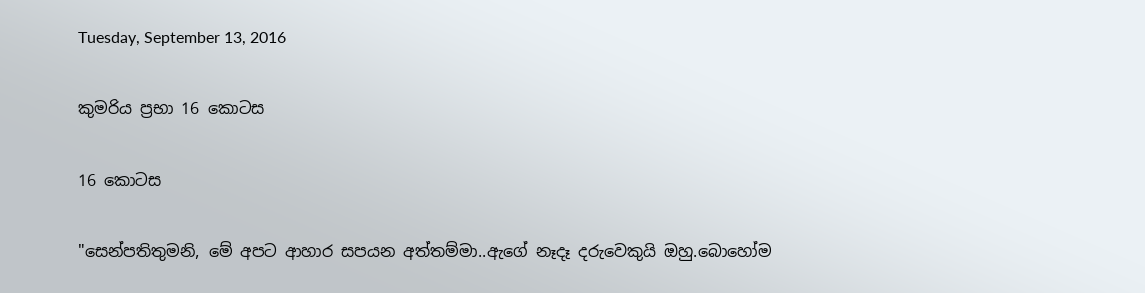Tuesday, September 13, 2016

කුමරිය ප්‍රභා 16 කොටස

16 කොටස

"සෙන්පතිතුමනි, මේ අපට ආහාර සපයන අත්තම්මා..ඇගේ නෑදෑ දරුවෙකුයි ඔහු.බොහෝම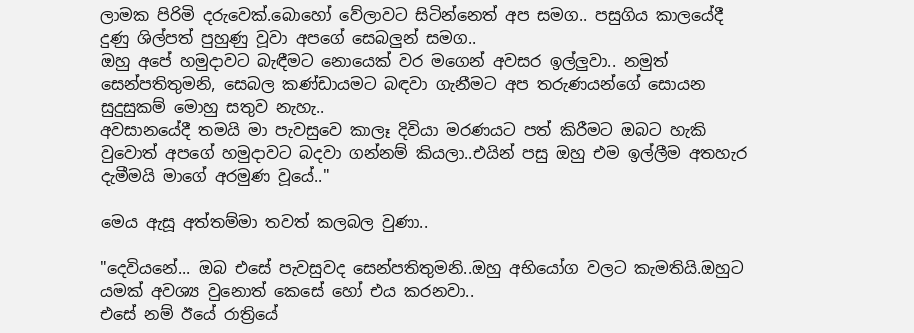ලාමක පිරිමි දරුවෙක්.බොහෝ වේලාවට සිටින්නෙත් අප සමග.. පසුගිය කාලයේදී දුණු ශිල්පත් පුහුණු වූවා අපගේ සෙබලුන් සමග..
ඔහු අපේ හමුදාවට බැඳීමට නොයෙක් වර මගෙන් අවසර ඉල්ලුවා.. නමුත් සෙන්පතිතුමනි, සෙබල කණ්ඩායමට බඳවා ගැනීමට අප තරුණයන්ගේ සොයන සුදුසුකම් මොහු සතුව නැහැ..
අවසානයේදී තමයි මා පැවසුවෙ කාලෑ දිවියා මරණයට පත් කිරීමට ඔබට හැකි වුවොත් අපගේ හමුදාවට බදවා ගන්නම් කියලා..එයින් පසු ඔහු එම ඉල්ලීම අතහැර දැමීමයි මාගේ අරමුණ වූයේ.."

මෙය ඇසූ අත්තම්මා තවත් කලබල වුණා..

"දෙවියනේ... ඔබ එසේ පැවසුවද සෙන්පතිතුමනි..ඔහු අභියෝග වලට කැමතියි.ඔහුට යමක් අවශ්‍ය වුනොත් කෙසේ හෝ එය කරනවා..
එසේ නම් ඊයේ රාත්‍රියේ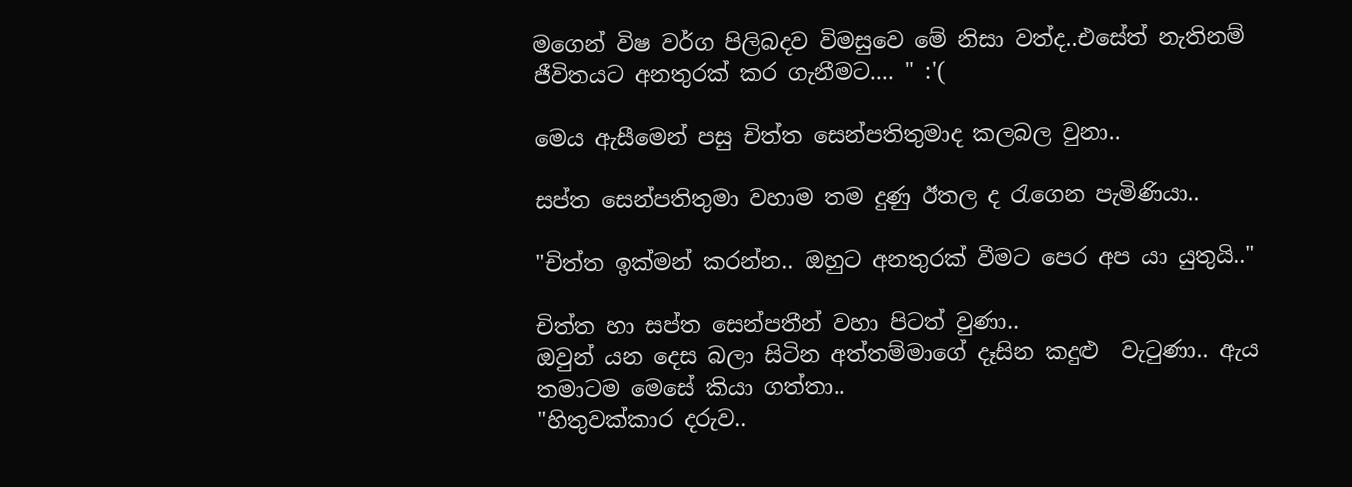මගෙන් විෂ වර්ග පිලිබදව විමසුවෙ මේ නිසා වත්ද..එසේත් නැතිනම් ජීවිතයට අනතුරක් කර ගැනීමට.... " :'(

මෙය ඇසීමෙන් පසු චිත්ත සෙන්පතිතුමාද කලබල වුනා..

සප්ත සෙන්පතිතුමා වහාම තම දුණු ඊතල ද රැගෙන පැමිණියා..

"චිත්ත ඉක්මන් කරන්න.. ඔහුට අනතුරක් වීමට පෙර අප යා යුතුයි.."

චිත්ත හා සප්ත සෙන්පතීන් වහා පිටත් වුණා..
ඔවුන් යන දෙස බලා සිටින අත්තම්මාගේ දෑසින කදුළු  වැටුණා.. ඇය තමාටම මෙසේ කියා ගත්තා..
"හිතුවක්කාර දරුව..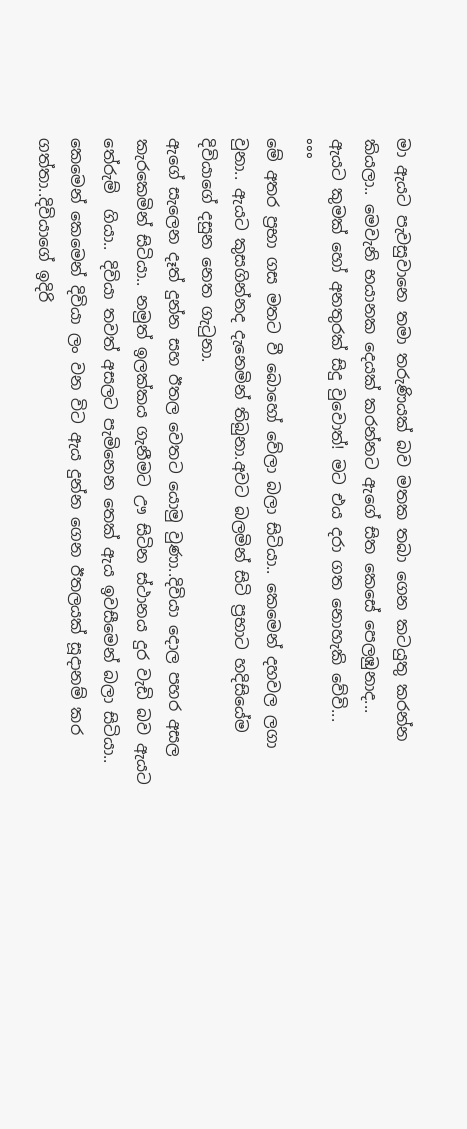මා ඇයට පැවසුවානෙ තමා තරුණියක් බව මතක තබා ගෙන කටයුතු කරන්න කියලා.. මෙවැනි භයානක දෙයක් කරන්නට ඇගේ සිත කෙසේ පෙලඹුනාද...
ඇයට කුමක් හෝ අනතුරක් සිදු වුවොත්! මට එය දරා ගත නොහැකි වේවි...
°°°
මේ අතර ප්‍රභා ගස මතට වී බොහෝ වේලා බලා සිටියා.. කෙමෙන් දහවල ලගා වුනා.. ඇයට කුසගින්නද දැනෙමින් තිබුනා.අවට බලමින් සිටි ප්‍රභාට හදිසියේම දිවියාගේ දසුන නෙත ගැටුනා.
ඇගේ සැලෙන දෑත් දුන්න සහ ඊතල වෙතට යොමු වුණා..දිවියා දොල පහර අසල කැරකෙමින් සිටියා.. නමුත් ඉලක්කය ගැනීමට ඌ සිටින ස්ථානය දුර වැඩි බව ඇයට තේරුම්  ගියා.. දිවියා තවත් අසලට පැමිනෙන තෙක් ඇය ඉවසීමෙන් බලා සිටියා..
කෙමෙන් කෙමෙන් දිවියා ලං වන විට ඇය දුන්න ගෙන ඊතලයක් සූදානම් කර ගත්තා..දිවියාගේ ඉදිරි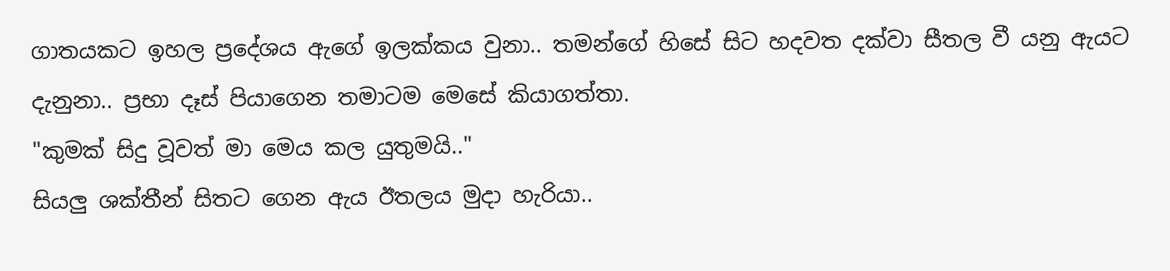ගාතයකට ඉහල ප්‍රදේශය ඇගේ ඉලක්කය වුනා.. තමන්ගේ හිසේ සිට හදවත දක්වා සීතල වී යනු ඇයට දැනුනා.. ප්‍රභා දෑස් පියාගෙන තමාටම මෙසේ කියාගත්තා.
"කුමක් සිදු වූවත් මා මෙය කල යුතුමයි.."
සියලු ශක්තීන් සිතට ගෙන ඇය ඊතලය මුදා හැරියා..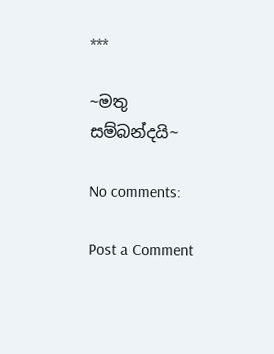***

~මතු සම්බන්දයි~

No comments:

Post a Comment